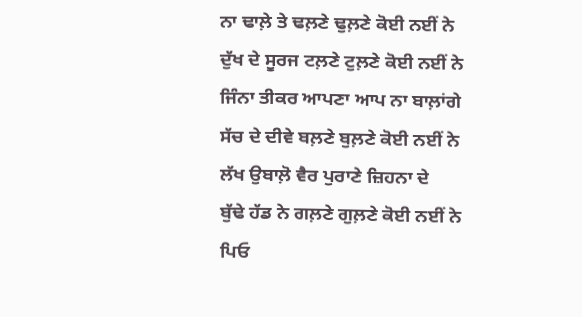ਨਾ ਢਾਲ਼ੇ ਤੇ ਢਲ਼ਣੇ ਢੁਲ਼ਣੇ ਕੋਈ ਨਈਂ ਨੇ
ਦੁੱਖ ਦੇ ਸੂਰਜ ਟਲ਼ਣੇ ਟੁਲ਼ਣੇ ਕੋਈ ਨਈਂ ਨੇ
ਜਿੰਨਾ ਤੀਕਰ ਆਪਣਾ ਆਪ ਨਾ ਬਾਲ਼ਾਂਗੇ
ਸੱਚ ਦੇ ਦੀਵੇ ਬਲ਼ਣੇ ਬੁਲ਼ਣੇ ਕੋਈ ਨਈਂ ਨੇ
ਲੱਖ ਉਬਾਲ਼ੋ ਵੈਰ ਪੁਰਾਣੇ ਜ਼ਿਹਨਾ ਦੇ
ਬੁੱਢੇ ਹੱਡ ਨੇ ਗਲ਼ਣੇ ਗੁਲ਼ਣੇ ਕੋਈ ਨਈਂ ਨੇ
ਪਿਓ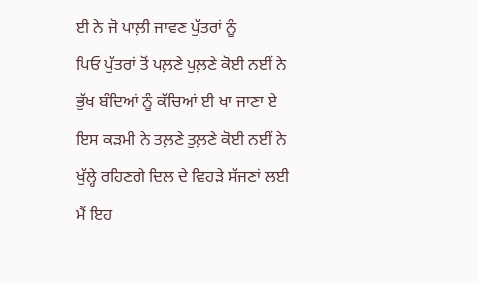ਈ ਨੇ ਜੋ ਪਾਲ਼ੀ ਜਾਵਣ ਪੁੱਤਰਾਂ ਨੂੰ
ਪਿਓ ਪੁੱਤਰਾਂ ਤੋਂ ਪਲ਼ਣੇ ਪੁਲ਼ਣੇ ਕੋਈ ਨਈਂ ਨੇ
ਭੁੱਖ ਬੰਦਿਆਂ ਨੂੰ ਕੱਚਿਆਂ ਈ ਖਾ ਜਾਣਾ ਏ
ਇਸ ਕੜਮੀ ਨੇ ਤਲ਼ਣੇ ਤੁਲ਼ਣੇ ਕੋਈ ਨਈਂ ਨੇ
ਖੁੱਲ੍ਹੇ ਰਹਿਣਗੇ ਦਿਲ ਦੇ ਵਿਹੜੇ ਸੱਜਣਾਂ ਲਈ
ਮੈਂ ਇਹ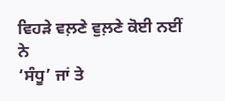ਵਿਹੜੇ ਵਲ਼ਣੇ ਵੁਲ਼ਣੇ ਕੋਈ ਨਈਂ ਨੇ
‘ਸੰਧੂ’ ਜਾਂ ਤੇ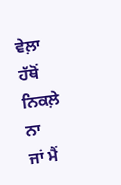ਵੇਲ਼ਾ ਹੱਥੋਂ ਨਿਕਲ਼ੇ ਨਾ
ਜਾਂ ਮੈਂ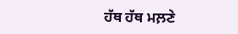ਹੱਥ ਹੱਥ ਮਲ਼ਣੇ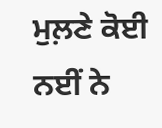ਮੁਲ਼ਣੇ ਕੋਈ ਨਈਂ ਨੇ